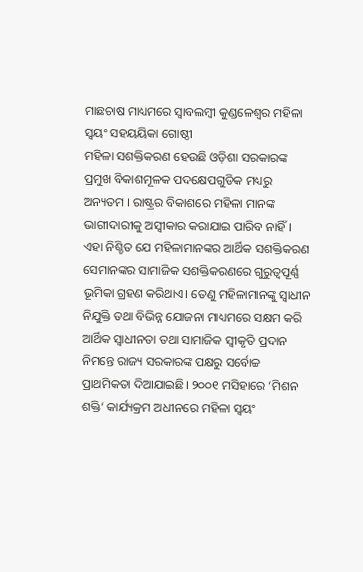ମାଛଚାଷ ମାଧ୍ୟମରେ ସ୍ଵାବଲମ୍ବୀ କୁଣ୍ଡଳେଶ୍ୱର ମହିଳା ସ୍ୱୟଂ ସହୟୟିକା ଗୋଷ୍ଠୀ
ମହିଳା ସଶକ୍ତିକରଣ ହେଉଛି ଓଡ଼ିଶା ସରକାରଙ୍କ ପ୍ରମୁଖ ବିକାଶମୂଳକ ପଦକ୍ଷେପଗୁଡିକ ମଧ୍ୟରୁ ଅନ୍ୟତମ । ରାଷ୍ଟ୍ରର ବିକାଶରେ ମହିଳା ମାନଙ୍କ ଭାଗୀଦାରୀକୁ ଅସ୍ଵୀକାର କରାଯାଇ ପାରିବ ନାହିଁ। ଏହା ନିଶ୍ଚିତ ଯେ ମହିଳାମାନଙ୍କର ଆର୍ଥିକ ସଶକ୍ତିକରଣ ସେମାନଙ୍କର ସାମାଜିକ ସଶକ୍ତିକରଣରେ ଗୁରୁତ୍ୱପୂର୍ଣ୍ଣ ଭୂମିକା ଗ୍ରହଣ କରିଥାଏ। ତେଣୁ ମହିଳାମାନଙ୍କୁ ସ୍ୱାଧୀନ ନିଯୁକ୍ତି ତଥା ବିଭିନ୍ନ ଯୋଜନା ମାଧ୍ୟମରେ ସକ୍ଷମ କରି ଆର୍ଥିକ ସ୍ୱାଧୀନତା ତଥା ସାମାଜିକ ସ୍ୱୀକୃତି ପ୍ରଦାନ ନିମନ୍ତେ ରାଜ୍ୟ ସରକାରଙ୍କ ପକ୍ଷରୁ ସର୍ବୋଚ୍ଚ ପ୍ରାଥମିକତା ଦିଆଯାଇଛି। ୨୦୦୧ ମସିହାରେ ‘ମିଶନ ଶକ୍ତି‘ କାର୍ଯ୍ୟକ୍ରମ ଅଧୀନରେ ମହିଳା ସ୍ୱୟଂ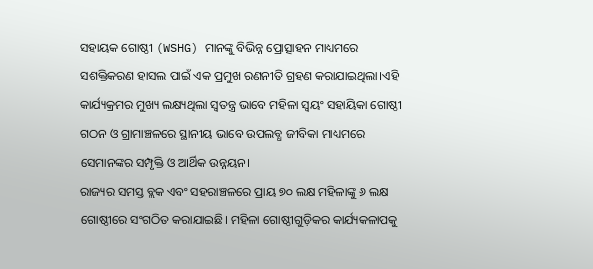ସହାୟକ ଗୋଷ୍ଠୀ (WSHG) ମାନଙ୍କୁ ବିଭିନ୍ନ ପ୍ରୋତ୍ସାହନ ମାଧ୍ୟମରେ ସଶକ୍ତିକରଣ ହାସଲ ପାଇଁ ଏକ ପ୍ରମୁଖ ରଣନୀତି ଗ୍ରହଣ କରାଯାଇଥିଲା।ଏହି କାର୍ଯ୍ୟକ୍ରମର ମୁଖ୍ୟ ଲକ୍ଷ୍ୟଥିଲା ସ୍ବତନ୍ତ୍ର ଭାବେ ମହିଳା ସ୍ୱୟଂ ସହାୟିକା ଗୋଷ୍ଠୀ ଗଠନ ଓ ଗ୍ରାମାଞ୍ଚଳରେ ସ୍ଥାନୀୟ ଭାବେ ଉପଲବ୍ଧ ଜୀବିକା ମାଧ୍ୟମରେ ସେମାନଙ୍କର ସମ୍ପୃକ୍ତି ଓ ଆର୍ଥିକ ଉନ୍ନୟନ।
ରାଜ୍ୟର ସମସ୍ତ ବ୍ଲକ ଏବଂ ସହରାଞ୍ଚଳରେ ପ୍ରାୟ ୭୦ ଲକ୍ଷ ମହିଳାଙ୍କୁ ୬ ଲକ୍ଷ ଗୋଷ୍ଠୀରେ ସଂଗଠିତ କରାଯାଇଛି। ମହିଳା ଗୋଷ୍ଠୀଗୁଡ଼ିକର କାର୍ଯ୍ୟକଳାପକୁ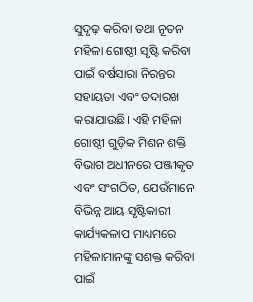ସୁଦୃଢ଼ କରିବା ତଥା ନୂତନ ମହିଳା ଗୋଷ୍ଠୀ ସୃଷ୍ଟି କରିବା ପାଇଁ ବର୍ଷସାରା ନିରନ୍ତର ସହାୟତା ଏବଂ ତଦାରଖ କରାଯାଉଛି। ଏହି ମହିଳା ଗୋଷ୍ଠୀ ଗୁଡ଼ିକ ମିଶନ ଶକ୍ତି ବିଭାଗ ଅଧୀନରେ ପଞ୍ଜୀକୃତ ଏବଂ ସଂଗଠିତ, ଯେଉଁମାନେ ବିଭିନ୍ନ ଆୟ ସୃଷ୍ଟିକାରୀ କାର୍ଯ୍ୟକଳାପ ମାଧ୍ୟମରେ ମହିଳାମାନଙ୍କୁ ସଶକ୍ତ କରିବା ପାଇଁ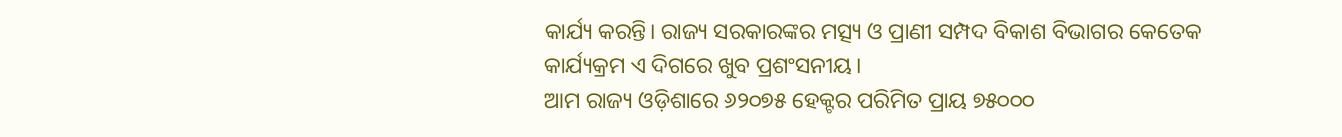କାର୍ଯ୍ୟ କରନ୍ତି। ରାଜ୍ୟ ସରକାରଙ୍କର ମତ୍ସ୍ୟ ଓ ପ୍ରାଣୀ ସମ୍ପଦ ବିକାଶ ବିଭାଗର କେତେକ କାର୍ଯ୍ୟକ୍ରମ ଏ ଦିଗରେ ଖୁବ ପ୍ରଶଂସନୀୟ।
ଆମ ରାଜ୍ୟ ଓଡ଼ିଶାରେ ୬୨୦୭୫ ହେକ୍ଟର ପରିମିତ ପ୍ରାୟ ୭୫୦୦୦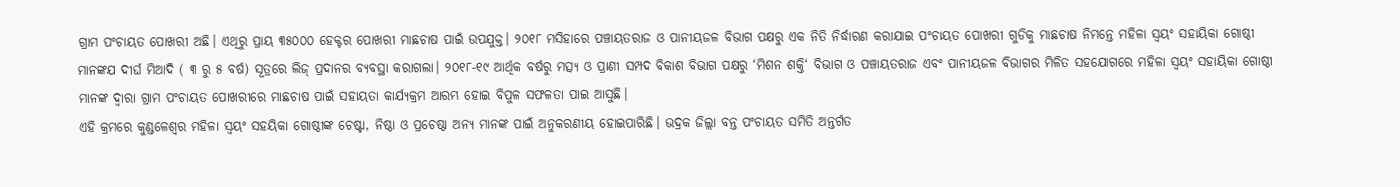ଗ୍ରାମ ପଂଚାୟତ ପୋଖରୀ ଅଛି। ଏଥିରୁ ପ୍ରାୟ ୩୫୦୦୦ ହେକ୍ଟର ପୋଖରୀ ମାଛଚାଷ ପାଇଁ ଉପଯୁକ୍ତ। ୨୦୧୮ ମସିହାରେ ପଞ୍ଚାୟତରାଜ ଓ ପାନୀୟଜଳ ବିଭାଗ ପକ୍ଷରୁ ଏକ ନିତି ନିର୍ଦ୍ଧାରଣ କରାଯାଇ ପଂଚାୟତ ପୋଖରୀ ଗୁଡିକୁ ମାଛଚାଷ ନିମନ୍ତେ ମହିଳା ସ୍ବୟଂ ସହାୟିକା ଗୋଷ୍ଠୀ ମାନଙ୍କଯ ଦୀର୍ଘ ମିଆଦି ( ୩ ରୁ ୫ ବର୍ଷ) ସୂତ୍ରରେ ଲିଜ୍ ପ୍ରଦାନର ବ୍ୟବସ୍ଥା କରାଗଲା। ୨୦୧୮-୧୯ ଆର୍ଥିକ ବର୍ଷରୁ ମତ୍ସ୍ୟ ଓ ପ୍ରାଣୀ ସମ୍ପଦ ବିକାଶ ବିଭାଗ ପକ୍ଷରୁ ‘ମିଶନ ଶକ୍ତି‘ ବିଭାଗ ଓ ପଞ୍ଚାୟତରାଜ ଏବଂ ପାନୀୟଜଳ ବିଭାଗର ମିଳିତ ସହଯୋଗରେ ମହିଳା ସ୍ବୟଂ ସହାୟିକା ଗୋଷ୍ଠୀ ମାନଙ୍କ ଦ୍ବାରା ଗ୍ରାମ ପଂଚାୟତ ପୋଖରୀରେ ମାଛଚାଷ ପାଇଁ ସହାୟତା କାର୍ଯ୍ୟକ୍ରମ ଆରମ୍ଭ ହୋଇ ବିପୁଳ ସଫଳତା ପାଇ ଆସୁଛି।
ଏହି କ୍ରମରେ କୁଣ୍ଡଳେଶ୍ୱର ମହିଳା ସ୍ୱୟଂ ସହୟିକା ଗୋଷ୍ଠୀଙ୍କ ଚେଷ୍ଟା, ନିଷ୍ଠା ଓ ପ୍ରଚେଷ୍ଠା ଅନ୍ୟ ମାନଙ୍କ ପାଇଁ ଅନୁକରଣୀୟ ହୋଇପାରିଛି। ଭଦ୍ରକ ଜିଲ୍ଲା ବନ୍ତ ପଂଚାୟତ ସମିତି ଅନ୍ତର୍ଗତ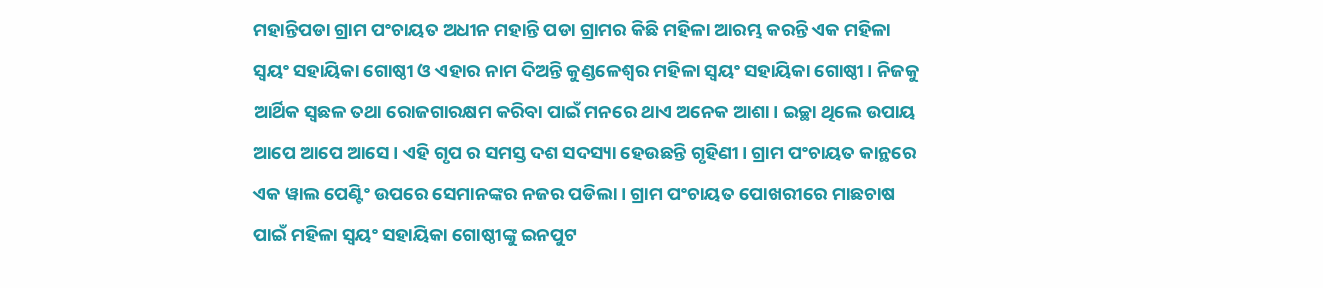ମହାନ୍ତିପଡା ଗ୍ରାମ ପଂଚାୟତ ଅଧୀନ ମହାନ୍ତି ପଡା ଗ୍ରାମର କିଛି ମହିଳା ଆରମ୍ଭ କରନ୍ତି ଏକ ମହିଳା ସ୍ବୟଂ ସହାୟିକା ଗୋଷ୍ଠୀ ଓ ଏହାର ନାମ ଦିଅନ୍ତି କୁଣ୍ଡଳେଶ୍ଵର ମହିଳା ସ୍ବୟଂ ସହାୟିକା ଗୋଷ୍ଠୀ। ନିଜକୁ ଆର୍ଥିକ ସ୍ୱଛଳ ତଥା ରୋଜଗାରକ୍ଷମ କରିବା ପାଇଁ ମନରେ ଥାଏ ଅନେକ ଆଶା। ଇଚ୍ଛା ଥିଲେ ଉପାୟ ଆପେ ଆପେ ଆସେ। ଏହି ଗୃପ ର ସମସ୍ତ ଦଶ ସଦସ୍ୟା ହେଉଛନ୍ତି ଗୃହିଣୀ। ଗ୍ରାମ ପଂଚାୟତ କାନ୍ଥରେ ଏକ ୱାଲ ପେଣ୍ଟିଂ ଉପରେ ସେମାନଙ୍କର ନଜର ପଡିଲା। ଗ୍ରାମ ପଂଚାୟତ ପୋଖରୀରେ ମାଛଚାଷ ପାଇଁ ମହିଳା ସ୍ବୟଂ ସହାୟିକା ଗୋଷ୍ଠୀଙ୍କୁ ଇନପୁଟ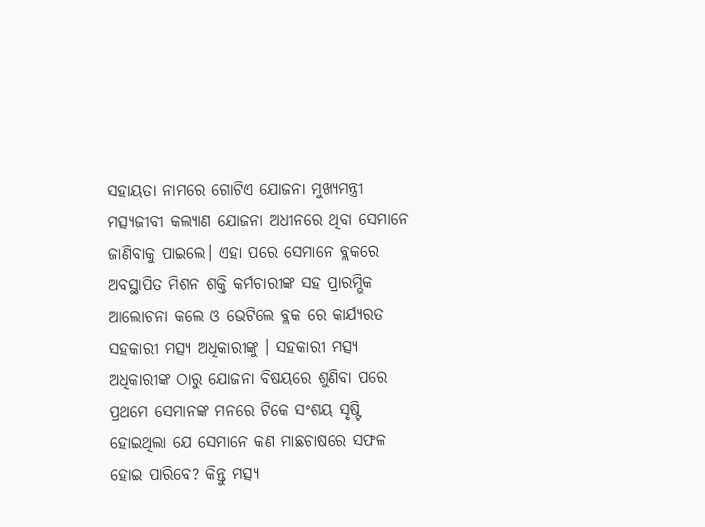ସହାୟତା ନାମରେ ଗୋଟିଏ ଯୋଜନା ମୁଖ୍ୟମନ୍ତ୍ରୀ ମତ୍ସ୍ୟଜୀବୀ କଲ୍ୟାଣ ଯୋଜନା ଅଧୀନରେ ଥିବା ସେମାନେ ଜାଣିବାକୁ ପାଇଲେ। ଏହା ପରେ ସେମାନେ ବ୍ଲକରେ ଅବସ୍ଥାପିତ ମିଶନ ଶକ୍ତି କର୍ମଚାରୀଙ୍କ ସହ ପ୍ରାରମ୍ଭିକ ଆଲୋଚନା କଲେ ଓ ଭେଟିଲେ ବ୍ଲକ ରେ କାର୍ଯ୍ୟରତ ସହକାରୀ ମତ୍ସ୍ୟ ଅଧିକାରୀଙ୍କୁ । ସହକାରୀ ମତ୍ସ୍ୟ ଅଧିକାରୀଙ୍କ ଠାରୁ ଯୋଜନା ବିଷୟରେ ଶୁଣିବା ପରେ ପ୍ରଥମେ ସେମାନଙ୍କ ମନରେ ଟିକେ ସଂଶୟ ସୃଷ୍ଟି ହୋଇଥିଲା ଯେ ସେମାନେ କଣ ମାଛଚାଷରେ ସଫଳ ହୋଇ ପାରିବେ? କିନ୍ତୁ ମତ୍ସ୍ୟ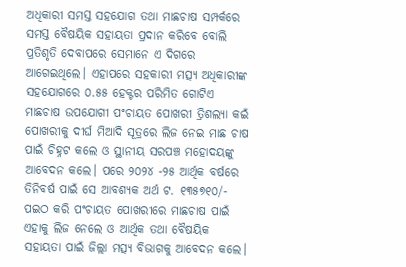ଅଧିକାରୀ ସମସ୍ତ ସହଯୋଗ ତଥା ମାଛଚାଷ ସମ୍ପର୍କରେ ସମସ୍ତ ବୈଷୟିକ ସହାୟତା ପ୍ରଦାନ କରିବେ ବୋଲି ପ୍ରତିଶୃତି ଦେବାପରେ ସେମାନେ ଏ ଦିଗରେ ଆଗେଇଥିଲେ। ଏହାପରେ ସହକାରୀ ମତ୍ସ୍ୟ ଅଧିକାରୀଙ୍କ ସହଯୋଗରେ ୦.୫୫ ହେକ୍ଟର ପରିମିତ ଗୋଟିଏ ମାଛଚାଷ ଉପଯୋଗୀ ପଂଚାୟତ ପୋଖରୀ ତ୍ରିଶଲ୍ୟା କଇଁ ପୋଖରୀକୁ ଦୀର୍ଘ ମିଆଦି ସୂତ୍ରରେ ଲିଜ ନେଇ ମାଛ ଚାଷ ପାଇଁ ଚିହ୍ନଟ କଲେ ଓ ସ୍ଥାନୀୟ ସରପଞ୍ଚ ମହୋଦୟଙ୍କୁ ଆବେଦନ କଲେ। ପରେ ୨୦୨୪ -୨୫ ଆର୍ଥିକ ବର୍ଷରେ ତିନିବର୍ଷ ପାଇଁ ସେ ଆବଶ୍ୟକ ଅର୍ଥ ଟ. ୧୩୫୭୧୦/- ପଇଠ କରି ପଂଚାୟତ ପୋଖରୀରେ ମାଛଚାଷ ପାଇଁ ଏହାକୁ ଲିଜ ନେଲେ ଓ ଆର୍ଥିକ ତଥା ବୈଷୟିକ ସହାୟତା ପାଇଁ ଜିଲ୍ଲା ମତ୍ସ୍ୟ ବିଭାଗକୁ ଆବେଦନ କଲେ।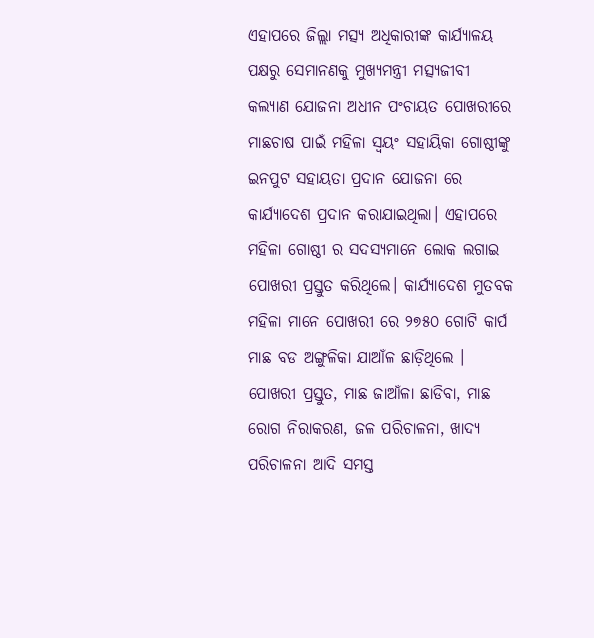ଏହାପରେ ଜିଲ୍ଲା ମତ୍ସ୍ୟ ଅଧିକାରୀଙ୍କ କାର୍ଯ୍ୟାଳୟ ପକ୍ଷରୁ ସେମାନଣକୁ ମୁଖ୍ୟମନ୍ତ୍ରୀ ମତ୍ସ୍ୟଜୀବୀ କଲ୍ୟାଣ ଯୋଜନା ଅଧୀନ ପଂଚାୟତ ପୋଖରୀରେ ମାଛଚାଷ ପାଇଁ ମହିଳା ସ୍ବୟଂ ସହାୟିକା ଗୋଷ୍ଠୀଙ୍କୁ ଇନପୁଟ ସହାୟତା ପ୍ରଦାନ ଯୋଜନା ରେ କାର୍ଯ୍ୟାଦେଶ ପ୍ରଦାନ କରାଯାଇଥିଲା। ଏହାପରେ ମହିଳା ଗୋଷ୍ଠୀ ର ସଦସ୍ୟମାନେ ଲୋକ ଲଗାଇ ପୋଖରୀ ପ୍ରସ୍ତୁତ କରିଥିଲେ। କାର୍ଯ୍ୟାଦେଶ ମୁତବକ ମହିଳା ମାନେ ପୋଖରୀ ରେ ୨୭୫୦ ଗୋଟି କାର୍ପ ମାଛ ବଡ ଅଙ୍ଗୁଳିକା ଯାଆଁଳ ଛାଡ଼ିଥିଲେ । ପୋଖରୀ ପ୍ରସ୍ତୁତ, ମାଛ ଜାଆଁଳା ଛାଡିବା, ମାଛ ରୋଗ ନିରାକରଣ, ଜଳ ପରିଚାଳନା, ଖାଦ୍ୟ ପରିଚାଳନା ଆଦି ସମସ୍ତ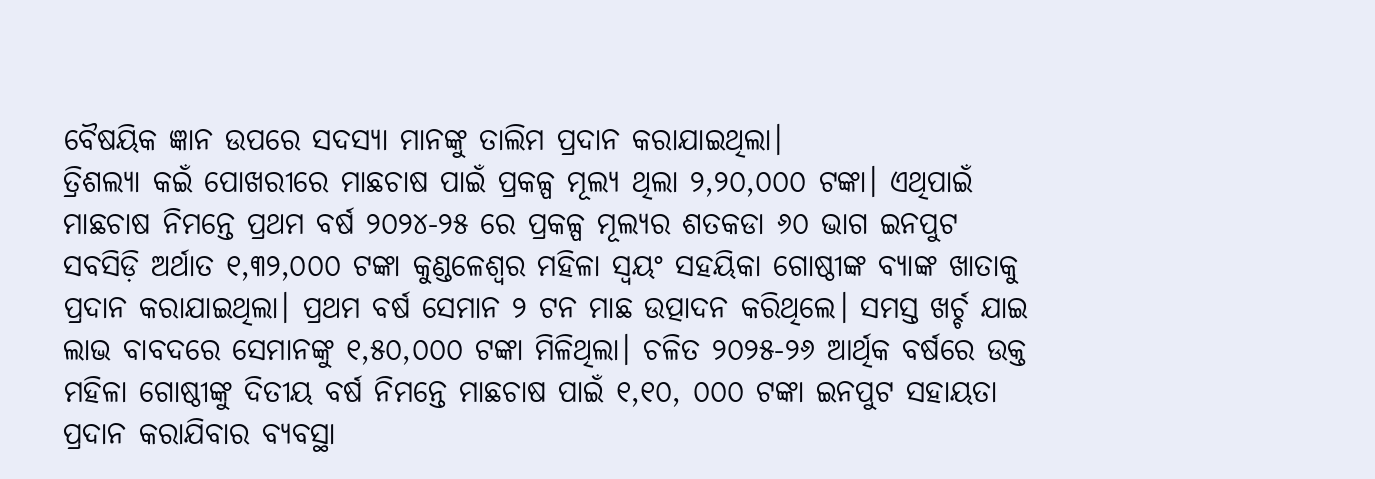ବୈଷୟିକ ଜ୍ଞାନ ଉପରେ ସଦସ୍ୟା ମାନଙ୍କୁ ତାଲିମ ପ୍ରଦାନ କରାଯାଇଥିଲା।
ତ୍ରିଶଲ୍ୟା କଇଁ ପୋଖରୀରେ ମାଛଚାଷ ପାଇଁ ପ୍ରକଳ୍ପ ମୂଲ୍ୟ ଥିଲା ୨,୨୦,୦୦୦ ଟଙ୍କା। ଏଥିପାଇଁ ମାଛଚାଷ ନିମନ୍ତେ ପ୍ରଥମ ବର୍ଷ ୨୦୨୪-୨୫ ରେ ପ୍ରକଳ୍ପ ମୂଲ୍ୟର ଶତକଡା ୬୦ ଭାଗ ଇନପୁଟ ସବସିଡ଼ି ଅର୍ଥାତ ୧,୩୨,୦୦୦ ଟଙ୍କା କୁଣ୍ଡଳେଶ୍ୱର ମହିଳା ସ୍ୱୟଂ ସହୟିକା ଗୋଷ୍ଠୀଙ୍କ ବ୍ଯାଙ୍କ ଖାତାକୁ ପ୍ରଦାନ କରାଯାଇଥିଲା। ପ୍ରଥମ ବର୍ଷ ସେମାନ ୨ ଟନ ମାଛ ଉତ୍ପାଦନ କରିଥିଲେ। ସମସ୍ତ ଖର୍ଚ୍ଚ ଯାଇ ଲାଭ ବାବଦରେ ସେମାନଙ୍କୁ ୧,୫୦,୦୦୦ ଟଙ୍କା ମିଳିଥିଲା। ଚଳିତ ୨୦୨୫-୨୬ ଆର୍ଥିକ ବର୍ଷରେ ଉକ୍ତ ମହିଳା ଗୋଷ୍ଠୀଙ୍କୁ ଦିତୀୟ ବର୍ଷ ନିମନ୍ତେ ମାଛଚାଷ ପାଇଁ ୧,୧୦, ୦୦୦ ଟଙ୍କା ଇନପୁଟ ସହାୟତା ପ୍ରଦାନ କରାଯିବାର ବ୍ୟବସ୍ଥା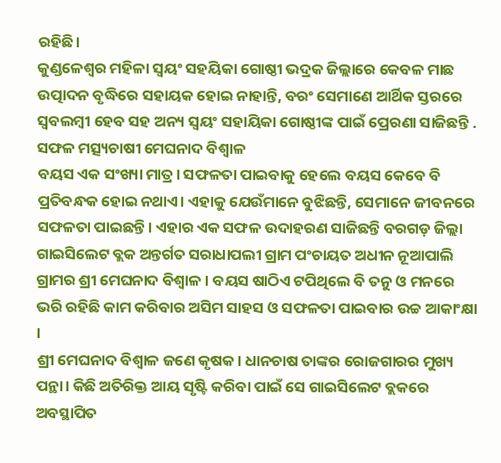ରହିଛି।
କୁଣ୍ଡଳେଶ୍ୱର ମହିଳା ସ୍ୱୟଂ ସହୟିକା ଗୋଷ୍ଠୀ ଭଦ୍ରକ ଜିଲ୍ଲାରେ କେବଳ ମାଛ ଉତ୍ପାଦନ ବୃଦ୍ଧିରେ ସହାୟକ ହୋଇ ନାହାନ୍ତି, ବରଂ ସେମାଣେ ଆର୍ଥିକ ସ୍ତରରେ ସ୍ଵବଲମ୍ବୀ ହେବ ସହ ଅନ୍ୟ ସ୍ବୟଂ ସହାୟିକା ଗୋଷ୍ଠୀଙ୍କ ପାଇଁ ପ୍ରେରଣା ସାଜିଛନ୍ତି .
ସଫଳ ମତ୍ସ୍ୟଚାଷୀ ମେଘନାଦ ବିଶ୍ଵାଳ
ବୟସ ଏକ ସଂଖ୍ୟା ମାତ୍ର। ସଫଳତା ପାଇବାକୁ ହେଲେ ବୟସ କେବେ ବି ପ୍ରତିବନ୍ଧକ ହୋଇ ନଥାଏ। ଏହାକୁ ଯେଉଁମାନେ ବୁଝିଛନ୍ତି, ସେମାନେ ଜୀବନରେ ସଫଳତା ପାଇଛନ୍ତି। ଏହାର ଏକ ସଫଳ ଉଦାହରଣ ସାଜିଛନ୍ତି ବରଗଡ଼ ଜିଲ୍ଲା ଗାଇସିଲେଟ ବ୍ଲକ ଅନ୍ତର୍ଗତ ସରାଧାପଲୀ ଗ୍ରାମ ପଂଚାୟତ ଅଧୀନ ନୂଆପାଲି ଗ୍ରାମର ଶ୍ରୀ ମେଘନାଦ ବିଶ୍ଵାଳ । ବୟସ ଷାଠିଏ ଟପିଥିଲେ ବି ତନୁ ଓ ମନରେ ଭରି ରହିଛି କାମ କରିବାର ଅସିମ ସାହସ ଓ ସଫଳତା ପାଇବାର ଉଚ୍ଚ ଆକାଂକ୍ଷା ।
ଶ୍ରୀ ମେଘନାଦ ବିଶ୍ଵାଳ ଜଣେ କୃଷକ। ଧାନଚାଷ ତାଙ୍କର ରୋଜଗାରର ମୁଖ୍ୟ ପନ୍ଥା। କିଛି ଅତିରିକ୍ତ ଆୟ ସୃଷ୍ଟି କରିବା ପାଇଁ ସେ ଗାଇସିଲେଟ ବ୍ଲକରେ ଅବସ୍ଥାପିତ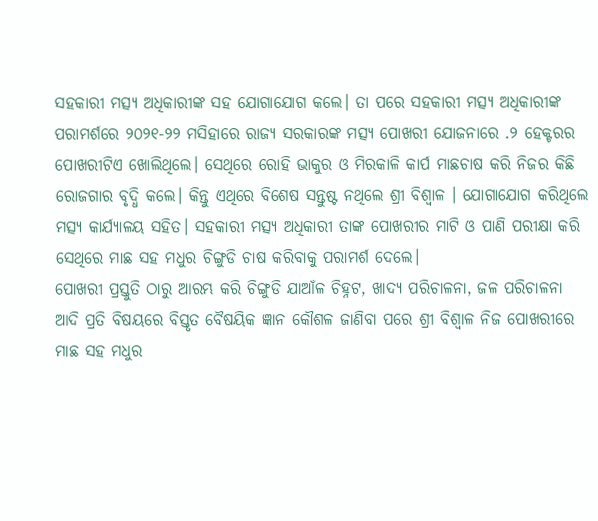ସହକାରୀ ମତ୍ସ୍ୟ ଅଧିକାରୀଙ୍କ ସହ ଯୋଗାଯୋଗ କଲେ। ତା ପରେ ସହକାରୀ ମତ୍ସ୍ୟ ଅଧିକାରୀଙ୍କ ପରାମର୍ଶରେ ୨୦୨୧-୨୨ ମସିହାରେ ରାଜ୍ୟ ସରକାରଙ୍କ ମତ୍ସ୍ୟ ପୋଖରୀ ଯୋଜନାରେ .୨ ହେକ୍ଟରର ପୋଖରୀଟିଏ ଖୋଲିଥିଲେ। ସେଥିରେ ରୋହି ଭାକୁର ଓ ମିରକାଳି କାର୍ପ ମାଛଚାଷ କରି ନିଜର କିଛି ରୋଜଗାର ବୃଦ୍ଧି କଲେ। କିନ୍ତୁ ଏଥିରେ ବିଶେଷ ସନ୍ତୁଷ୍ଟ ନଥିଲେ ଶ୍ରୀ ବିଶ୍ଵାଳ । ଯୋଗାଯୋଗ କରିଥିଲେ ମତ୍ସ୍ୟ କାର୍ଯ୍ୟାଳୟ ସହିତ। ସହକାରୀ ମତ୍ସ୍ୟ ଅଧିକାରୀ ତାଙ୍କ ପୋଖରୀର ମାଟି ଓ ପାଣି ପରୀକ୍ଷା କରି ସେଥିରେ ମାଛ ସହ ମଧୁର ଚିଙ୍ଗୁଡି ଚାଷ କରିବାକୁ ପରାମର୍ଶ ଦେଲେ।
ପୋଖରୀ ପ୍ରସ୍ତୁତି ଠାରୁ ଆରମ୍ଭ କରି ଚିଙ୍ଗୁଡି ଯାଆଁଳ ଚିହ୍ନଟ, ଖାଦ୍ୟ ପରିଚାଳନା, ଜଳ ପରିଚାଳନା ଆଦି ପ୍ରତି ବିଷୟରେ ବିସ୍ତୃତ ବୈଷୟିକ ଜ୍ଞାନ କୌଶଳ ଜାଣିବା ପରେ ଶ୍ରୀ ବିଶ୍ଵାଳ ନିଜ ପୋଖରୀରେ ମାଛ ସହ ମଧୁର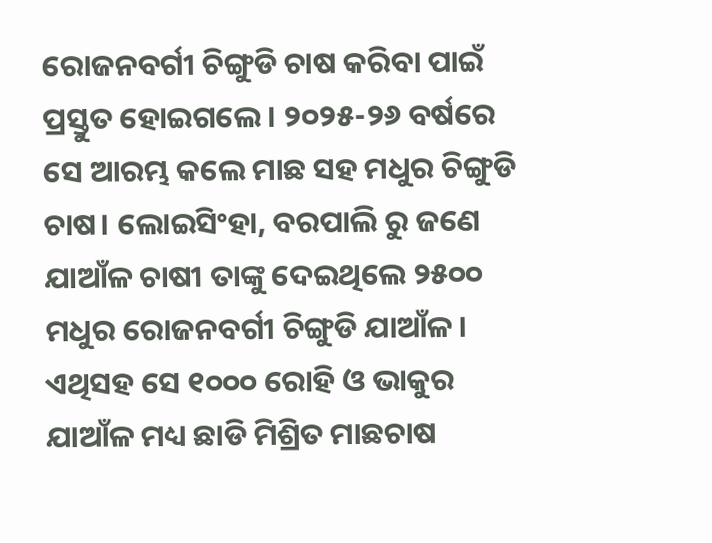ରୋଜନବର୍ଗୀ ଚିଙ୍ଗୁଡି ଚାଷ କରିବା ପାଇଁ ପ୍ରସ୍ତୁତ ହୋଇଗଲେ। ୨୦୨୫-୨୬ ବର୍ଷରେ ସେ ଆରମ୍ଭ କଲେ ମାଛ ସହ ମଧୁର ଚିଙ୍ଗୁଡି ଚାଷ। ଲୋଇସିଂହା, ବରପାଲି ରୁ ଜଣେ ଯାଆଁଳ ଚାଷୀ ତାଙ୍କୁ ଦେଇଥିଲେ ୨୫୦୦ ମଧୁର ରୋଜନବର୍ଗୀ ଚିଙ୍ଗୁଡି ଯାଆଁଳ। ଏଥିସହ ସେ ୧୦୦୦ ରୋହି ଓ ଭାକୁର ଯାଆଁଳ ମଧ୍ୟ ଛାଡି ମିଶ୍ରିତ ମାଛଚାଷ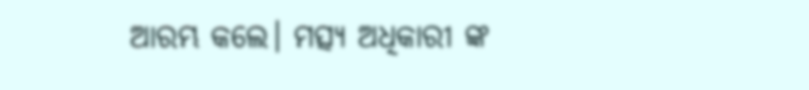ଆରମ୍ଭ କଲେ। ମତ୍ସ୍ୟ ଅଧିକାରୀ ଙ୍କ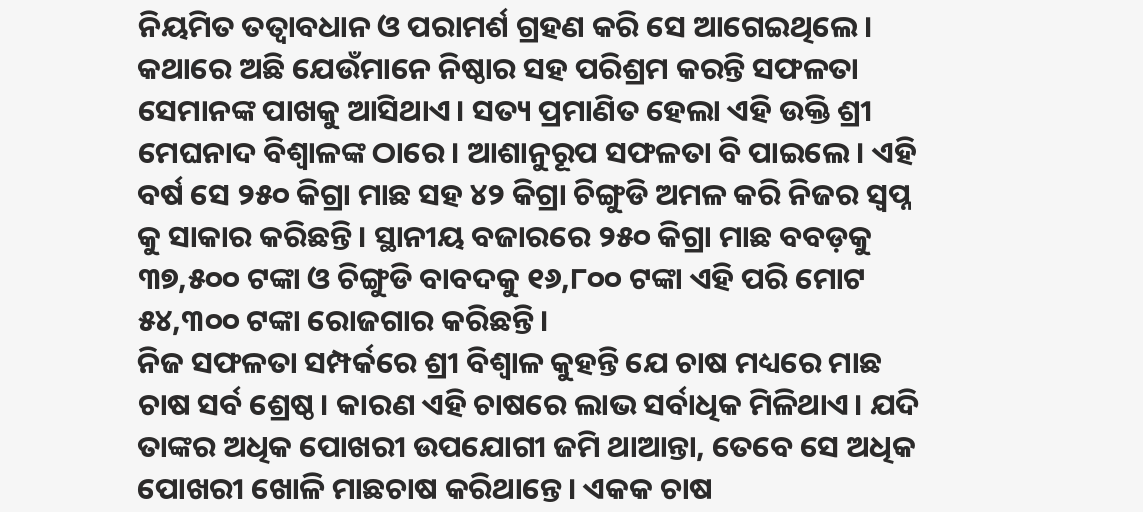ନିୟମିତ ତତ୍ୱାବଧାନ ଓ ପରାମର୍ଶ ଗ୍ରହଣ କରି ସେ ଆଗେଇଥିଲେ। କଥାରେ ଅଛି ଯେଉଁମାନେ ନିଷ୍ଠାର ସହ ପରିଶ୍ରମ କରନ୍ତି ସଫଳତା ସେମାନଙ୍କ ପାଖକୁ ଆସିଥାଏ। ସତ୍ୟ ପ୍ରମାଣିତ ହେଲା ଏହି ଉକ୍ତି ଶ୍ରୀ ମେଘନାଦ ବିଶ୍ଵାଳଙ୍କ ଠାରେ। ଆଶାନୁରୂପ ସଫଳତା ବି ପାଇଲେ। ଏହି ବର୍ଷ ସେ ୨୫୦ କିଗ୍ରା ମାଛ ସହ ୪୨ କିଗ୍ରା ଚିଙ୍ଗୁଡି ଅମଳ କରି ନିଜର ସ୍ବପ୍ନ କୁ ସାକାର କରିଛନ୍ତି। ସ୍ଥାନୀୟ ବଜାରରେ ୨୫୦ କିଗ୍ରା ମାଛ ବବଡ଼କୁ ୩୭,୫୦୦ ଟଙ୍କା ଓ ଚିଙ୍ଗୁଡି ବାବଦକୁ ୧୬,୮୦୦ ଟଙ୍କା ଏହି ପରି ମୋଟ ୫୪,୩୦୦ ଟଙ୍କା ରୋଜଗାର କରିଛନ୍ତି।
ନିଜ ସଫଳତା ସମ୍ପର୍କରେ ଶ୍ରୀ ବିଶ୍ଵାଳ କୁହନ୍ତି ଯେ ଚାଷ ମଧ୍ୟରେ ମାଛ ଚାଷ ସର୍ବ ଶ୍ରେଷ୍ଠ। କାରଣ ଏହି ଚାଷରେ ଲାଭ ସର୍ବାଧିକ ମିଳିଥାଏ। ଯଦି ତାଙ୍କର ଅଧିକ ପୋଖରୀ ଉପଯୋଗୀ ଜମି ଥାଆନ୍ତା, ତେବେ ସେ ଅଧିକ ପୋଖରୀ ଖୋଳି ମାଛଚାଷ କରିଥାନ୍ତେ। ଏକକ ଚାଷ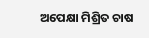ଅପେକ୍ଷା ମିଶ୍ରିତ ଚାଷ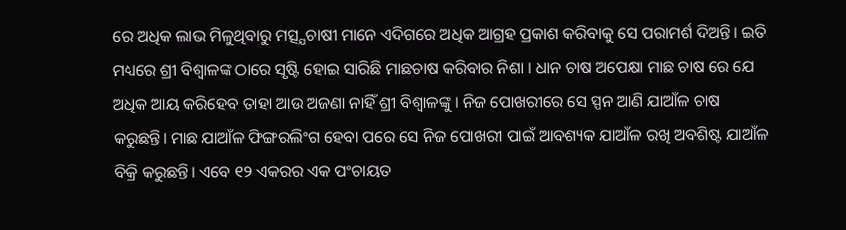ରେ ଅଧିକ ଲାଭ ମିଳୁଥିବାରୁ ମତ୍ସ୍ଯଚାଷୀ ମାନେ ଏଦିଗରେ ଅଧିକ ଆଗ୍ରହ ପ୍ରକାଶ କରିବାକୁ ସେ ପରାମର୍ଶ ଦିଅନ୍ତି। ଇତି ମଧ୍ୟରେ ଶ୍ରୀ ବିଶ୍ଵାଳଙ୍କ ଠାରେ ସୃଷ୍ଟି ହୋଇ ସାରିଛି ମାଛଚାଷ କରିବାର ନିଶା । ଧାନ ଚାଷ ଅପେକ୍ଷା ମାଛ ଚାଷ ରେ ଯେ ଅଧିକ ଆୟ କରିହେବ ତାହା ଆଉ ଅଜଣା ନାହିଁ ଶ୍ରୀ ବିଶ୍ୱାଳଙ୍କୁ । ନିଜ ପୋଖରୀରେ ସେ ସ୍ପନ ଆଣି ଯାଆଁଳ ଚାଷ କରୁଛନ୍ତି। ମାଛ ଯାଆଁଳ ଫିଙ୍ଗରଲିଂଗ ହେବା ପରେ ସେ ନିଜ ପୋଖରୀ ପାଇଁ ଆବଶ୍ୟକ ଯାଆଁଳ ରଖି ଅବଶିଷ୍ଟ ଯାଆଁଳ ବିକ୍ରି କରୁଛନ୍ତି। ଏବେ ୧୨ ଏକରର ଏକ ପଂଚାୟତ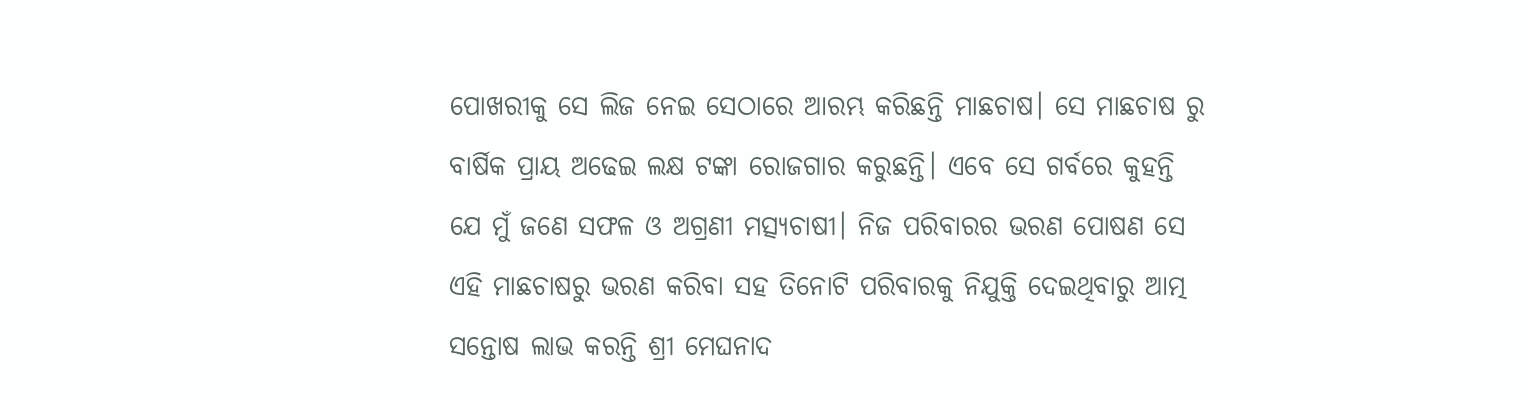ପୋଖରୀକୁ ସେ ଲିଜ ନେଇ ସେଠାରେ ଆରମ୍ଭ କରିଛନ୍ତି ମାଛଚାଷ। ସେ ମାଛଚାଷ ରୁ ବାର୍ଷିକ ପ୍ରାୟ ଅଢେଇ ଲକ୍ଷ ଟଙ୍କା ରୋଜଗାର କରୁଛନ୍ତି। ଏବେ ସେ ଗର୍ବରେ କୁହନ୍ତି ଯେ ମୁଁ ଜଣେ ସଫଳ ଓ ଅଗ୍ରଣୀ ମତ୍ସ୍ଯଚାଷୀ। ନିଜ ପରିବାରର ଭରଣ ପୋଷଣ ସେ ଏହି ମାଛଚାଷରୁ ଭରଣ କରିବା ସହ ତିନୋଟି ପରିବାରକୁ ନିଯୁକ୍ତି ଦେଇଥିବାରୁ ଆତ୍ମ ସନ୍ତୋଷ ଲାଭ କରନ୍ତି ଶ୍ରୀ ମେଘନାଦ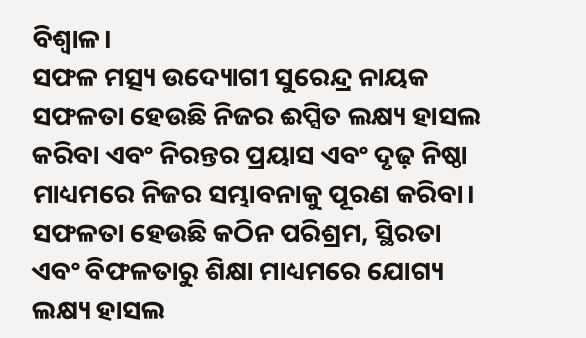ବିଶ୍ଵାଳ।
ସଫଳ ମତ୍ସ୍ୟ ଉଦ୍ୟୋଗୀ ସୁରେନ୍ଦ୍ର ନାୟକ
ସଫଳତା ହେଉଛି ନିଜର ଈପ୍ସିତ ଲକ୍ଷ୍ୟ ହାସଲ କରିବା ଏବଂ ନିରନ୍ତର ପ୍ରୟାସ ଏବଂ ଦୃଢ଼ ନିଷ୍ଠା ମାଧ୍ୟମରେ ନିଜର ସମ୍ଭାବନାକୁ ପୂରଣ କରିବା। ସଫଳତା ହେଉଛି କଠିନ ପରିଶ୍ରମ, ସ୍ଥିରତା ଏବଂ ବିଫଳତାରୁ ଶିକ୍ଷା ମାଧ୍ୟମରେ ଯୋଗ୍ୟ ଲକ୍ଷ୍ୟ ହାସଲ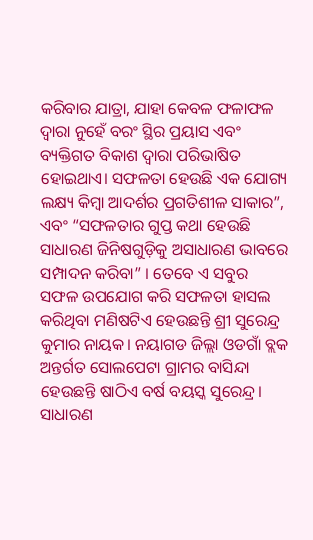କରିବାର ଯାତ୍ରା, ଯାହା କେବଳ ଫଳାଫଳ ଦ୍ୱାରା ନୁହେଁ ବରଂ ସ୍ଥିର ପ୍ରୟାସ ଏବଂ ବ୍ୟକ୍ତିଗତ ବିକାଶ ଦ୍ୱାରା ପରିଭାଷିତ ହୋଇଥାଏ। ସଫଳତା ହେଉଛି ଏକ ଯୋଗ୍ୟ ଲକ୍ଷ୍ୟ କିମ୍ବା ଆଦର୍ଶର ପ୍ରଗତିଶୀଳ ସାକାର”, ଏବଂ “ସଫଳତାର ଗୁପ୍ତ କଥା ହେଉଛି ସାଧାରଣ ଜିନିଷଗୁଡ଼ିକୁ ଅସାଧାରଣ ଭାବରେ ସମ୍ପାଦନ କରିବା” । ତେବେ ଏ ସବୁର ସଫଳ ଉପଯୋଗ କରି ସଫଳତା ହାସଲ କରିଥିବା ମଣିଷଟିଏ ହେଉଛନ୍ତି ଶ୍ରୀ ସୁରେନ୍ଦ୍ର କୁମାର ନାୟକ। ନୟାଗଡ ଜିଲ୍ଲା ଓଡଗାଁ ବ୍ଲକ ଅନ୍ତର୍ଗତ ସୋଲପେଟା ଗ୍ରାମର ବାସିନ୍ଦା ହେଉଛନ୍ତି ଷାଠିଏ ବର୍ଷ ବୟସ୍କ ସୁରେନ୍ଦ୍ର। ସାଧାରଣ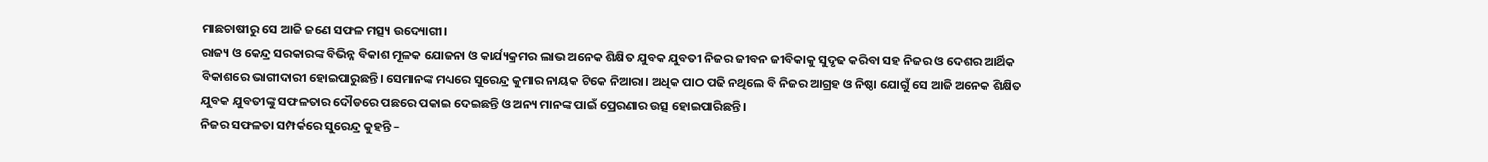ମାଛଚାଷୀରୁ ସେ ଆଜି ଜଣେ ସଫଳ ମତ୍ସ୍ୟ ଉଦ୍ୟୋଗୀ।
ରାଜ୍ୟ ଓ କେନ୍ଦ୍ର ସରକାରଙ୍କ ବିଭିନ୍ନ ବିକାଶ ମୂଳକ ଯୋଜନା ଓ କାର୍ଯ୍ୟକ୍ରମର ଲାଭ ଅନେକ ଶିକ୍ଷିତ ଯୁବକ ଯୁବତୀ ନିଜର ଜୀବନ ଜୀବିକାକୁ ସୁଦୃଢ କରିବା ସହ ନିଜର ଓ ଦେଶର ଆର୍ଥିକ ବିକାଶରେ ଭାଗୀଦାରୀ ହୋଇପାରୁଛନ୍ତି। ସେମାନଙ୍କ ମଧ୍ୟରେ ସୁରେନ୍ଦ୍ର କୁମାର ନାୟକ ଟିକେ ନିଆରା। ଅଧିକ ପାଠ ପଢି ନଥିଲେ ବି ନିଜର ଆଗ୍ରହ ଓ ନିଷ୍ଠା ଯୋଗୁଁ ସେ ଆଜି ଅନେକ ଶିକ୍ଷିତ ଯୁବକ ଯୁବତୀଙ୍କୁ ସଫଳତାର ଦୌଡରେ ପଛରେ ପକାଇ ଦେଇଛନ୍ତି ଓ ଅନ୍ୟ ମାନଙ୍କ ପାଇଁ ପ୍ରେରଣାର ଉତ୍ସ ହୋଇପାରିଛନ୍ତି।
ନିଜର ସଫଳତା ସମ୍ପର୍କରେ ସୁରେନ୍ଦ୍ର କୁହନ୍ତି –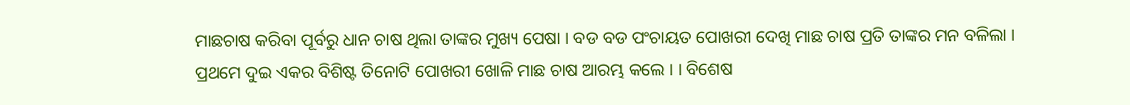ମାଛଚାଷ କରିବା ପୂର୍ବରୁ ଧାନ ଚାଷ ଥିଲା ତାଙ୍କର ମୁଖ୍ୟ ପେଷା । ବଡ ବଡ ପଂଚାୟତ ପୋଖରୀ ଦେଖି ମାଛ ଚାଷ ପ୍ରତି ତାଙ୍କର ମନ ବଳିଲା । ପ୍ରଥମେ ଦୁଇ ଏକର ବିଶିଷ୍ଟ ତିନୋଟି ପୋଖରୀ ଖୋଳି ମାଛ ଚାଷ ଆରମ୍ଭ କଲେ । । ବିଶେଷ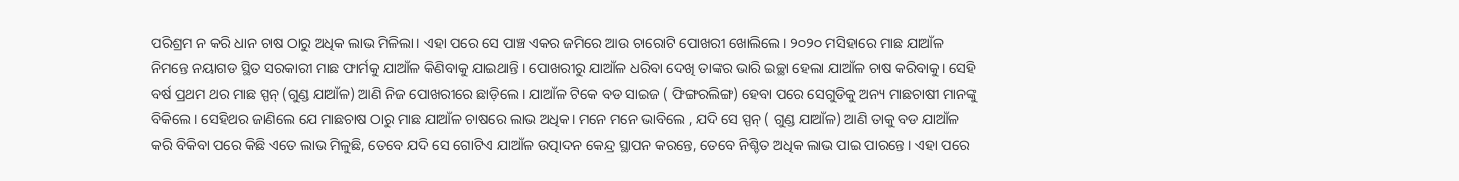ପରିଶ୍ରମ ନ କରି ଧାନ ଚାଷ ଠାରୁ ଅଧିକ ଲାଭ ମିଳିଲା। ଏହା ପରେ ସେ ପାଞ୍ଚ ଏକର ଜମିରେ ଆଉ ଚାରୋଟି ପୋଖରୀ ଖୋଲିଲେ। ୨୦୨୦ ମସିହାରେ ମାଛ ଯାଆଁଳ ନିମନ୍ତେ ନୟାଗଡ ସ୍ଥିତ ସରକାରୀ ମାଛ ଫାର୍ମକୁ ଯାଆଁଳ କିଣିବାକୁ ଯାଇଥାନ୍ତି । ପୋଖରୀରୁ ଯାଆଁଳ ଧରିବା ଦେଖି ତାଙ୍କର ଭାରି ଇଚ୍ଛା ହେଲା ଯାଆଁଳ ଚାଷ କରିବାକୁ। ସେହି ବର୍ଷ ପ୍ରଥମ ଥର ମାଛ ସ୍ପନ୍ (ଗୁଣ୍ଡ ଯାଆଁଳ) ଆଣି ନିଜ ପୋଖରୀରେ ଛାଡ଼ିଲେ । ଯାଆଁଳ ଟିକେ ବଡ ସାଇଜ ( ଫିଙ୍ଗରଲିଙ୍ଗ) ହେବା ପରେ ସେଗୁଡିକୁ ଅନ୍ୟ ମାଛଚାଷୀ ମାନଙ୍କୁ ବିକିଲେ । ସେହିଥର ଜାଣିଲେ ଯେ ମାଛଚାଷ ଠାରୁ ମାଛ ଯାଆଁଳ ଚାଷରେ ଲାଭ ଅଧିକ। ମନେ ମନେ ଭାବିଲେ , ଯଦି ସେ ସ୍ପନ୍ ( ଗୁଣ୍ଡ ଯାଆଁଳ) ଆଣି ତାକୁ ବଡ ଯାଆଁଳ କରି ବିକିବା ପରେ କିଛି ଏତେ ଲାଭ ମିଳୁଛି, ତେବେ ଯଦି ସେ ଗୋଟିଏ ଯାଆଁଳ ଉତ୍ପାଦନ କେନ୍ଦ୍ର ସ୍ଥାପନ କରନ୍ତେ, ତେବେ ନିଶ୍ଚିତ ଅଧିକ ଲାଭ ପାଇ ପାରନ୍ତେ । ଏହା ପରେ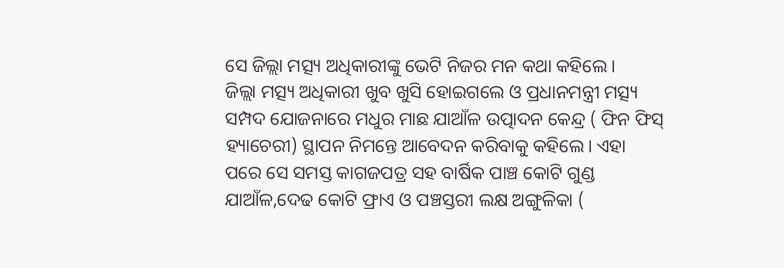ସେ ଜିଲ୍ଲା ମତ୍ସ୍ୟ ଅଧିକାରୀଙ୍କୁ ଭେଟି ନିଜର ମନ କଥା କହିଲେ ।
ଜିଲ୍ଲା ମତ୍ସ୍ୟ ଅଧିକାରୀ ଖୁବ ଖୁସି ହୋଇଗଲେ ଓ ପ୍ରଧାନମନ୍ତ୍ରୀ ମତ୍ସ୍ୟ ସମ୍ପଦ ଯୋଜନାରେ ମଧୁର ମାଛ ଯାଆଁଳ ଉତ୍ପାଦନ କେନ୍ଦ୍ର ( ଫିନ ଫିସ୍ ହ୍ୟାଚେରୀ) ସ୍ଥାପନ ନିମନ୍ତେ ଆବେଦନ କରିବାକୁ କହିଲେ। ଏହା ପରେ ସେ ସମସ୍ତ କାଗଜପତ୍ର ସହ ବାର୍ଷିକ ପାଞ୍ଚ କୋଟି ଗୁଣ୍ଡ ଯାଆଁଳ,ଦେଢ କୋଟି ଫ୍ରାଏ ଓ ପଞ୍ଚସ୍ତରୀ ଲକ୍ଷ ଅଙ୍ଗୁଳିକା (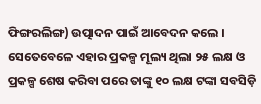ଫିଙ୍ଗରଲିଙ୍ଗ) ଉତ୍ପାଦନ ପାଇଁ ଆବେଦନ କଲେ । ସେତେବେଳେ ଏହାର ପ୍ରକଳ୍ପ ମୂଲ୍ୟ ଥିଲା ୨୫ ଲକ୍ଷ ଓ ପ୍ରକଳ୍ପ ଶେଷ କରିବା ପରେ ତାଙ୍କୁ ୧୦ ଲକ୍ଷ ଟଙ୍କା ସବସିଡ଼ି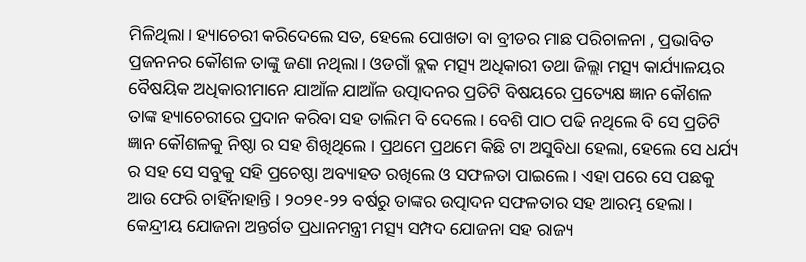ମିଳିଥିଲା। ହ୍ୟାଚେରୀ କରିଦେଲେ ସତ, ହେଲେ ପୋଖତା ବା ବ୍ରୀଡର ମାଛ ପରିଚାଳନା , ପ୍ରଭାବିତ ପ୍ରଜନନର କୌଶଳ ତାଙ୍କୁ ଜଣା ନଥିଲା। ଓଡଗାଁ ବ୍ଲକ ମତ୍ସ୍ୟ ଅଧିକାରୀ ତଥା ଜିଲ୍ଲା ମତ୍ସ୍ୟ କାର୍ଯ୍ୟାଳୟର ବୈଷୟିକ ଅଧିକାରୀମାନେ ଯାଆଁଳ ଯାଆଁଳ ଉତ୍ପାଦନର ପ୍ରତିଟି ବିଷୟରେ ପ୍ରତ୍ୟେକ୍ଷ ଜ୍ଞାନ କୌଶଳ ତାଙ୍କ ହ୍ୟାଚେରୀରେ ପ୍ରଦାନ କରିବା ସହ ତାଲିମ ବି ଦେଲେ। ବେଶି ପାଠ ପଢି ନଥିଲେ ବି ସେ ପ୍ରତିଟି ଜ୍ଞାନ କୌଶଳକୁ ନିଷ୍ଠା ର ସହ ଶିଖିଥିଲେ । ପ୍ରଥମେ ପ୍ରଥମେ କିଛି ଟା ଅସୁବିଧା ହେଲା, ହେଲେ ସେ ଧର୍ଯ୍ୟ ର ସହ ସେ ସବୁକୁ ସହି ପ୍ରଚେଷ୍ଠା ଅବ୍ୟାହତ ରଖିଲେ ଓ ସଫଳତା ପାଇଲେ । ଏହା ପରେ ସେ ପଛକୁ ଆଉ ଫେରି ଚାହିଁନାହାନ୍ତି । ୨୦୨୧-୨୨ ବର୍ଷରୁ ତାଙ୍କର ଉତ୍ପାଦନ ସଫଳତାର ସହ ଆରମ୍ଭ ହେଲା। କେନ୍ଦ୍ରୀୟ ଯୋଜନା ଅନ୍ତର୍ଗତ ପ୍ରଧାନମନ୍ତ୍ରୀ ମତ୍ସ୍ୟ ସମ୍ପଦ ଯୋଜନା ସହ ରାଜ୍ୟ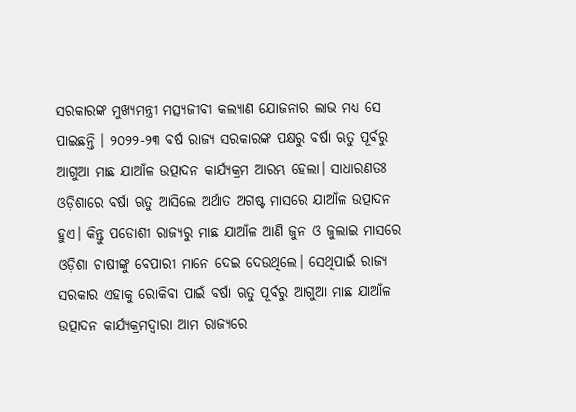ସରକାରଙ୍କ ମୁଖ୍ୟମନ୍ତ୍ରୀ ମତ୍ସ୍ୟଜୀବୀ କଲ୍ୟାଣ ଯୋଜନାର ଲାଭ ମଧ୍ୟ ସେ ପାଇଛନ୍ତି । ୨୦୨୨-୨୩ ବର୍ଷ ରାଜ୍ୟ ସରକାରଙ୍କ ପକ୍ଷରୁ ବର୍ଷା ଋତୁ ପୂର୍ବରୁ ଆଗୁଆ ମାଛ ଯାଆଁଳ ଉତ୍ପାଦନ କାର୍ଯ୍ୟକ୍ରମ ଆରମ୍ଭ ହେଲା। ସାଧାରଣତଃ ଓଡ଼ିଶାରେ ବର୍ଷା ଋତୁ ଆସିଲେ ଅର୍ଥାତ ଅଗଷ୍ଟ ମାସରେ ଯାଆଁଳ ଉତ୍ପାଦନ ହୁଏ। କିନ୍ତୁ ପଡୋଶୀ ରାଜ୍ୟରୁ ମାଛ ଯାଆଁଳ ଆଣି ଜୁନ ଓ ଜୁଲାଇ ମାସରେ ଓଡ଼ିଶା ଚାଷୀଙ୍କୁ ବେପାରୀ ମାନେ ଦେଇ ଦେଉଥିଲେ। ସେଥିପାଇଁ ରାଜ୍ୟ ସରକାର ଏହାକୁ ରୋକିବା ପାଇଁ ବର୍ଷା ଋତୁ ପୂର୍ବରୁ ଆଗୁଆ ମାଛ ଯାଆଁଳ ଉତ୍ପାଦନ କାର୍ଯ୍ୟକ୍ରମଦ୍ବାରା ଆମ ରାଜ୍ୟରେ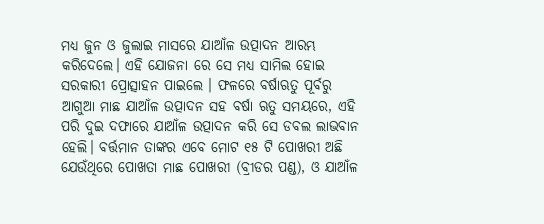ମଧ୍ୟ ଜୁନ ଓ ଜୁଲାଇ ମାସରେ ଯାଆଁଳ ଉତ୍ପାଦନ ଆରମ୍ଭ କରିଦେଲେ। ଏହି ଯୋଜନା ରେ ସେ ମଧ୍ୟ ସାମିଲ ହୋଇ ସରକାରୀ ପ୍ରୋତ୍ସାହନ ପାଇଲେ । ଫଳରେ ବର୍ଷାଋତୁ ପୂର୍ବରୁ ଆଗୁଆ ମାଛ ଯାଆଁଳ ଉତ୍ପାଦନ ସହ ବର୍ଷା ଋତୁ ସମୟରେ, ଏହି ପରି ଦୁଇ ଦଫାରେ ଯାଆଁଳ ଉତ୍ପାଦନ କରି ସେ ଡବଲ ଲାଭବାନ ହେଲି। ବର୍ତ୍ତମାନ ତାଙ୍କର ଏବେ ମୋଟ ୧୫ ଟି ପୋଖରୀ ଅଛି ଯେଉଁଥିରେ ପୋଖତା ମାଛ ପୋଖରୀ (ବ୍ରୀଡର ପଣ୍ଡ), ଓ ଯାଆଁଳ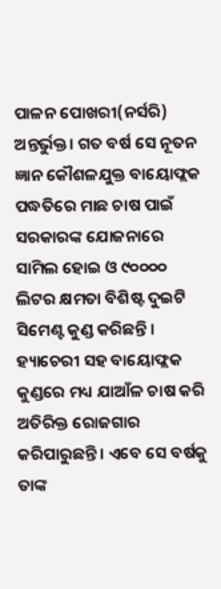ପାଳନ ପୋଖରୀ(ନର୍ସରି) ଅନ୍ତର୍ଭୁକ୍ତ। ଗତ ବର୍ଷ ସେ ନୂତନ ଜ୍ଞାନ କୌଶଳଯୁକ୍ତ ବାୟୋଫ୍ଲକ ପଦ୍ଧତିରେ ମାଛ ଚାଷ ପାଇଁ ସରକାରଙ୍କ ଯୋଜନାରେ ସାମିଲ ହୋଇ ଓ ୯୦୦୦୦ ଲିଟର କ୍ଷମତା ବିଶିଷ୍ଟ ଦୁଇଟି ସିମେଣ୍ଟ କୁଣ୍ଡ କରିଛନ୍ତି । ହ୍ୟାଚେରୀ ସହ ବାୟୋଫ୍ଲକ କୁଣ୍ଡରେ ମଧ୍ୟ ଯାଆଁଳ ଚାଷ କରି ଅତିରିକ୍ତ ରୋଜଗାର କରିପାରୁଛନ୍ତି । ଏବେ ସେ ବର୍ଷକୁ ତାଙ୍କ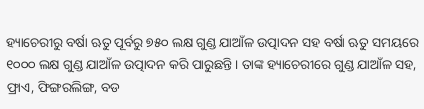ହ୍ୟାଚେରୀରୁ ବର୍ଷା ଋତୁ ପୂର୍ବରୁ ୭୫୦ ଲକ୍ଷ ଗୁଣ୍ଡ ଯାଆଁଳ ଉତ୍ପାଦନ ସହ ବର୍ଷା ଋତୁ ସମୟରେ ୧୦୦୦ ଲକ୍ଷ ଗୁଣ୍ଡ ଯାଆଁଳ ଉତ୍ପାଦନ କରି ପାରୁଛନ୍ତି । ତାଙ୍କ ହ୍ୟାଚେରୀରେ ଗୁଣ୍ଡ ଯାଆଁଳ ସହ, ଫ୍ରାଏ, ଫିଙ୍ଗରଲିଙ୍ଗ, ବଡ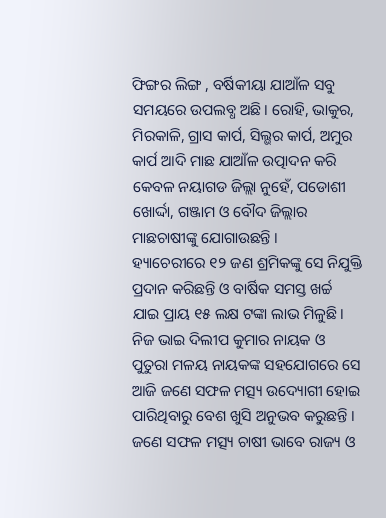ଫିଙ୍ଗର ଲିଙ୍ଗ , ବର୍ଷିକୀୟା ଯାଆଁଳ ସବୁ ସମୟରେ ଉପଲବ୍ଧ ଅଛି। ରୋହି, ଭାକୁର, ମିରକାଳି, ଗ୍ରାସ କାର୍ପ, ସିଲ୍ଭର କାର୍ପ, ଅମୁର କାର୍ପ ଆଦି ମାଛ ଯାଆଁଳ ଉତ୍ପାଦନ କରି କେବଳ ନୟାଗଡ ଜିଲ୍ଲା ନୁହେଁ, ପଡୋଶୀ ଖୋର୍ଦ୍ଦା, ଗଞ୍ଜାମ ଓ ବୌଦ ଜିଲ୍ଲାର ମାଛଚାଷୀଙ୍କୁ ଯୋଗାଉଛନ୍ତି ।
ହ୍ୟାଚେରୀରେ ୧୨ ଜଣ ଶ୍ରମିକଙ୍କୁ ସେ ନିଯୁକ୍ତି ପ୍ରଦାନ କରିଛନ୍ତି ଓ ବାର୍ଷିକ ସମସ୍ତ ଖର୍ଚ୍ଚ ଯାଇ ପ୍ରାୟ ୧୫ ଲକ୍ଷ ଟଙ୍କା ଲାଭ ମିଳୁଛି। ନିଜ ଭାଇ ଦିଲୀପ କୁମାର ନାୟକ ଓ ପୁତୁରା ମଳୟ ନାୟକଙ୍କ ସହଯୋଗରେ ସେ ଆଜି ଜଣେ ସଫଳ ମତ୍ସ୍ୟ ଉଦ୍ୟୋଗୀ ହୋଇ ପାରିଥିବାରୁ ବେଶ ଖୁସି ଅନୁଭବ କରୁଛନ୍ତି । ଜଣେ ସଫଳ ମତ୍ସ୍ୟ ଚାଷୀ ଭାବେ ରାଜ୍ୟ ଓ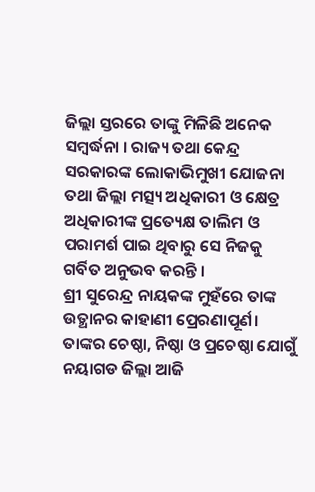ଜିଲ୍ଲା ସ୍ତରରେ ତାଙ୍କୁ ମିଳିଛି ଅନେକ ସମ୍ବର୍ଦ୍ଧନା । ରାଜ୍ୟ ତଥା କେନ୍ଦ୍ର ସରକାରଙ୍କ ଲୋକାଭିମୁଖୀ ଯୋଜନା ତଥା ଜିଲ୍ଲା ମତ୍ସ୍ୟ ଅଧିକାରୀ ଓ କ୍ଷେତ୍ର ଅଧିକାରୀଙ୍କ ପ୍ରତ୍ୟେକ୍ଷ ତାଲିମ ଓ ପରାମର୍ଶ ପାଇ ଥିବାରୁ ସେ ନିଜକୁ ଗର୍ବିତ ଅନୁଭବ କରନ୍ତି ।
ଶ୍ରୀ ସୁରେନ୍ଦ୍ର ନାୟକଙ୍କ ମୁହଁରେ ତାଙ୍କ ଉତ୍ଥାନର କାହାଣୀ ପ୍ରେରଣାପୂର୍ଣ। ତାଙ୍କର ଚେଷ୍ଠା, ନିଷ୍ଠା ଓ ପ୍ରଚେଷ୍ଠା ଯୋଗୁଁ ନୟାଗଡ ଜିଲ୍ଲା ଆଜି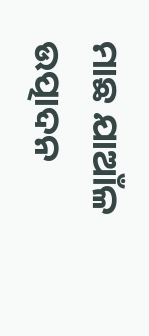ମାଛ ଯାଆଁଳ ଉତ୍ପାଦନ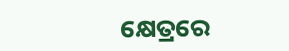କ୍ଷେତ୍ରରେ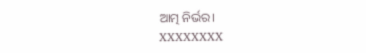ଆତ୍ମ ନିର୍ଭର।
XXXXXXXX